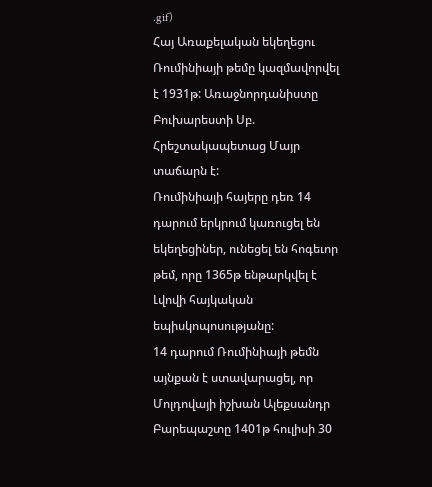.gif)
Հայ Առաքելական եկեղեցու Ռումինիայի թեմը կազմավորվել է 1931թ: Առաջնորդանիստը Բուխարեստի Սբ. Հրեշտակապետաց Մայր տաճարն է:
Ռումինիայի հայերը դեռ 14 դարում երկրում կառուցել են եկեղեցիներ, ունեցել են հոգեւոր թեմ, որը 1365թ ենթարկվել է Լվովի հայկական եպիսկոպոսությանը:
14 դարում Ռումինիայի թեմն այնքան է ստավարացել, որ Մոլդովայի իշխան Ալեքսանդր Բարեպաշտը 1401թ հուլիսի 30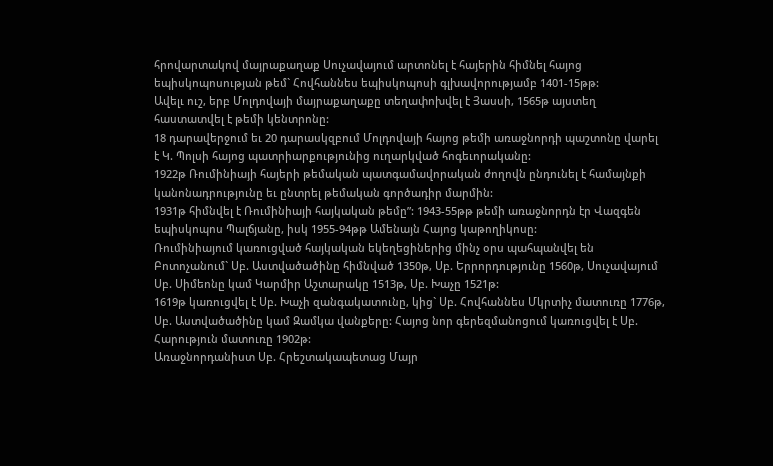հրովարտակով մայրաքաղաք Սուչավայում արտոնել է հայերին հիմնել հայոց եպիսկոպոսության թեմ` Հովհաննես եպիսկոպոսի գլխավորությամբ 1401-15թթ:
Ավելւ ուշ, երբ Մոլդովայի մայրաքաղաքը տեղափոխվել է Յասսի, 1565թ այստեղ հաստատվել է թեմի կենտրոնը:
18 դարավերջում եւ 20 դարասկզբում Մոլդովայի հայոց թեմի առաջնորդի պաշտոնը վարել է Կ. Պոլսի հայոց պատրիարքությունից ուղարկված հոգեւորականը:
1922թ Ռումինիայի հայերի թեմական պատգամավորական ժողովն ընդունել է համայնքի կանոնադրությունը եւ ընտրել թեմական գործադիր մարմին:
1931թ հիմնվել է Ռումինիայի հայկական թեմը”: 1943-55թթ թեմի առաջնորդն էր Վազգեն եպիսկոպոս Պալճյանը, իսկ 1955-94թթ Ամենայն Հայոց կաթողիկոսը:
Ռումինիայում կառուցված հայկական եկեղեցիներից մինչ օրս պահպանվել են Բոտոչանում` Սբ. Աստվածածինը հիմնված 1350թ, Սբ. Երրորդությունը 1560թ, Սուչավայում Սբ. Սիմեոնը կամ Կարմիր Աշտարակը 1513թ, Սբ. Խաչը 1521թ:
1619թ կառուցվել է Սբ. Խաչի զանգակատունը, կից` Սբ. Հովհաննես Մկրտիչ մատուռը 1776թ, Սբ. Աստվածածինը կամ Զամկա վանքերը: Հայոց նոր գերեզմանոցում կառուցվել է Սբ. Հարություն մատուռը 1902թ:
Առաջնորդանիստ Սբ. Հրեշտակապետաց Մայր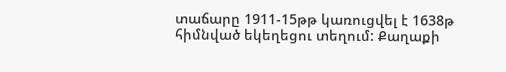տաճարը 1911-15թթ կառուցվել է 1638թ հիմնված եկեղեցու տեղում: Քաղաքի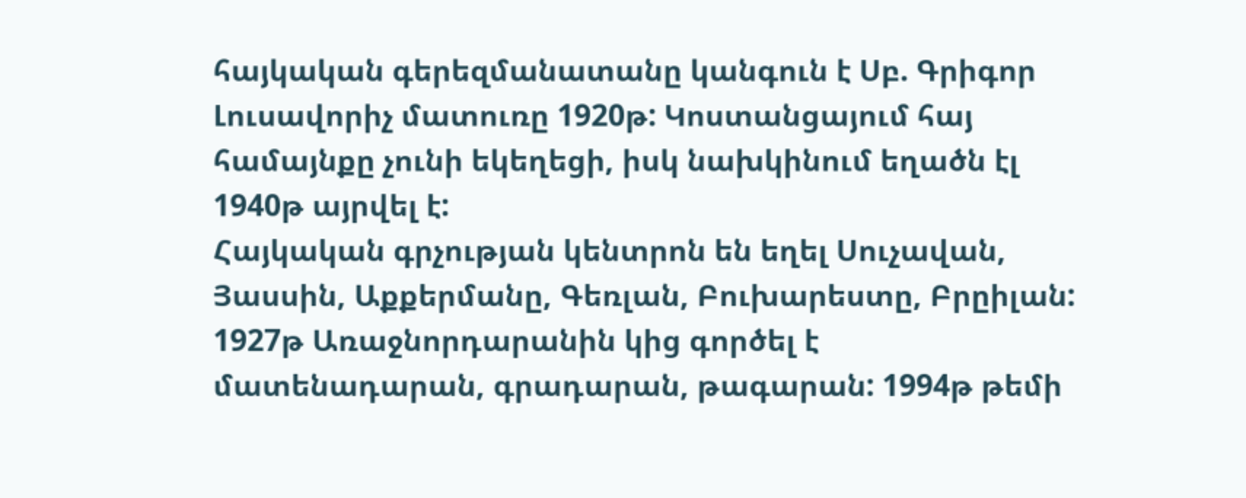հայկական գերեզմանատանը կանգուն է Սբ. Գրիգոր Լուսավորիչ մատուռը 1920թ: Կոստանցայում հայ համայնքը չունի եկեղեցի, իսկ նախկինում եղածն էլ 1940թ այրվել է:
Հայկական գրչության կենտրոն են եղել Սուչավան, Յասսին, Աքքերմանը, Գեռլան, Բուխարեստը, Բրըիլան:
1927թ Առաջնորդարանին կից գործել է մատենադարան, գրադարան, թագարան: 1994թ թեմի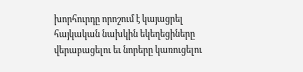խորհուրդը որոշում է կայացրել հայկական նախկին եկեղեցիները վերաբացելու եւ նորերը կառուցելու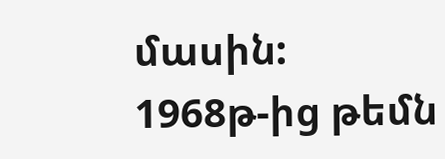մասին:
1968թ-ից թեմն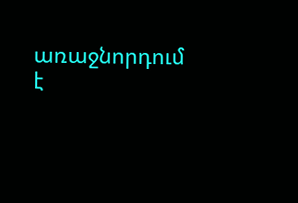առաջնորդում է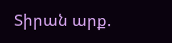Տիրան արք.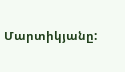Մարտիկյանը: